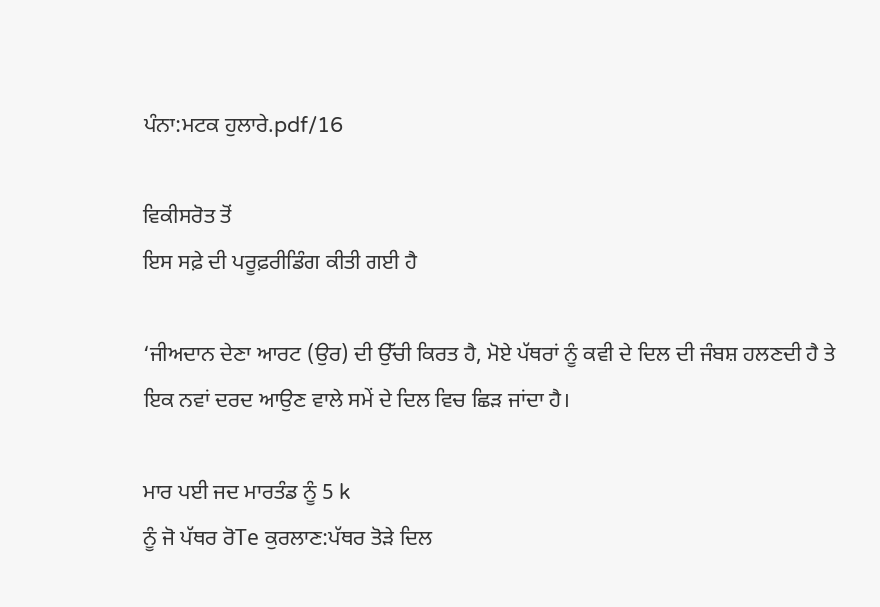ਪੰਨਾ:ਮਟਕ ਹੁਲਾਰੇ.pdf/16

ਵਿਕੀਸਰੋਤ ਤੋਂ
ਇਸ ਸਫ਼ੇ ਦੀ ਪਰੂਫ਼ਰੀਡਿੰਗ ਕੀਤੀ ਗਈ ਹੈ

‘ਜੀਅਦਾਨ ਦੇਣਾ ਆਰਟ (ਉਰ) ਦੀ ਉੱਚੀ ਕਿਰਤ ਹੈ, ਮੋਏ ਪੱਥਰਾਂ ਨੂੰ ਕਵੀ ਦੇ ਦਿਲ ਦੀ ਜੰਬਸ਼ ਹਲਣਦੀ ਹੈ ਤੇ ਇਕ ਨਵਾਂ ਦਰਦ ਆਉਣ ਵਾਲੇ ਸਮੇਂ ਦੇ ਦਿਲ ਵਿਚ ਛਿੜ ਜਾਂਦਾ ਹੈ।

ਮਾਰ ਪਈ ਜਦ ਮਾਰਤੰਡ ਨੂੰ 5 k
ਨੂੰ ਜੋ ਪੱਥਰ ਰੋTe ਕੁਰਲਾਣ:ਪੱਥਰ ਤੋੜੇ ਦਿਲ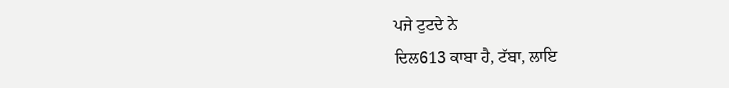ਪਜੇ ਟੁਟਦੇ ਨੇ
ਦਿਲ613 ਕਾਬਾ ਹੈ, ਟੱਬਾ, ਲਾਇ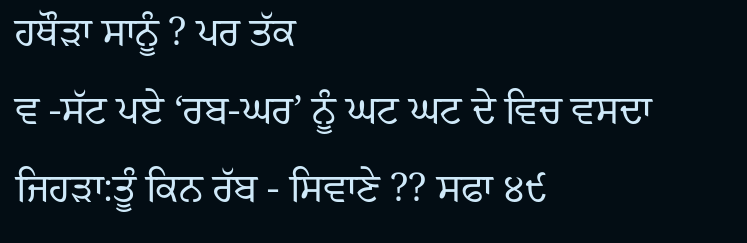ਹਥੌੜਾ ਸਾਨੂੰ ? ਪਰ ਤੱਕ
ਵ -ਸੱਟ ਪਏ ‘ਰਬ-ਘਰ’ ਨੂੰ ਘਟ ਘਟ ਦੇ ਵਿਚ ਵਸਦਾ ਜਿਹੜਾ:ਤੂੰ ਕਿਨ ਰੱਬ - ਸਿਵਾਣੇ ?? ਸਫਾ ੪੯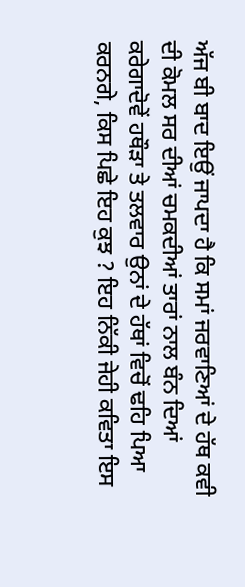ਅੱਜ ਬੀ ਬਾਦ ਇਉਂ ਜਾਪਦਾ ਹੈ ਕਿ ਸਮਾਂ ਜਰਵਾਣਿਆਂ ਦੇ ਹੱਥ ਕਵੀ ਦੀ ਕੋਮਲ ਸਰ ਦੀਆਂ ਚਮਕਦੀਆਂ ਤਾਰਾਂ ਨਾਲ ਬੰਨ ਦਿਆਂ ਕਰੇਗਾਦੋਵੇਂ ਹਥੌੜਾ ਤੇ ਤਲਵਾਰ ਉਨਾਂ ਦੇ ਹੱਥਾਂ ਵਿਚੋਂ ਢਹਿ ਪਿਆ ਕਰਨਗੇ, ਕਿਸ ਪਿਛੇ ਇਹ ਕੁਝ ? ਇਹ ਨਿੱਕੀ ਜੇਹੀ ਕਵਿਤਾ ਇਸ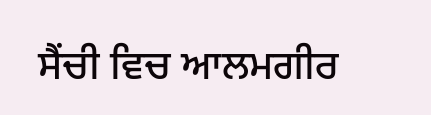ਸੈਂਚੀ ਵਿਚ ਆਲਮਗੀਰ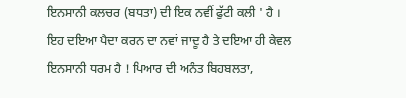ਇਨਸਾਨੀ ਕਲਚਰ (ਬਧਤਾ) ਦੀ ਇਕ ਨਵੀਂ ਫੁੱਟੀ ਕਲੀ ' ਹੈ । ਇਹ ਦਇਆ ਪੈਦਾ ਕਰਨ ਦਾ ਨਵਾਂ ਜਾਦੂ ਹੈ ਤੇ ਦਇਆ ਹੀ ਕੇਵਲ ਇਨਸਾਨੀ ਧਰਮ ਹੈ ! ਪਿਆਰ ਦੀ ਅਨੰਤ ਬਿਹਬਲਤਾ,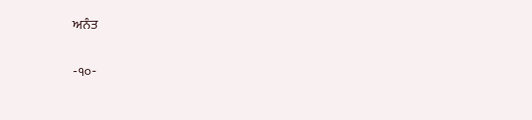ਅਨੰਤ

-੧੦-